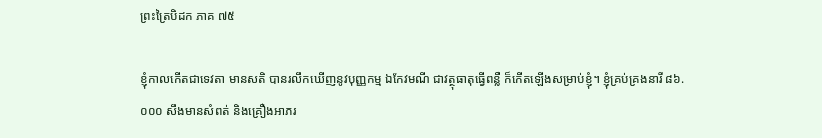ព្រះត្រៃបិដក ភាគ ៧៥

ខ្ញុំកាលកើតជាទេវតា មានសតិ បានរលឹកឃើញនូវបុញ្ញកម្ម ឯកែវមណី ជាវត្ថុធាតុធ្វើពន្លឺ ក៏កើតឡើងសម្រាប់ខ្ញុំ។ ខ្ញុំគ្រប់គ្រងនារី ៨៦.០០០ សឹងមានសំពត់ និងគ្រឿងអាភរ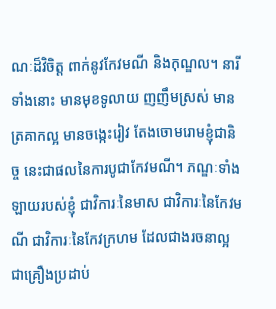ណៈដ៏វិចិត្ត ពាក់នូវកែវមណី និងកុណ្ឌល។ នារីទាំងនោះ មានមុខទូលាយ ញញឹមស្រស់ មានត្រគាកល្អ មានចង្កេះរៀវ តែងចោមរោមខ្ញុំជានិច្ច នេះជាផលនៃការបូជាកែវមណី។ ភណ្ឌៈទាំងឡាយរបស់ខ្ញុំ ជាវិការៈនៃមាស ជាវិការៈនៃកែវមណី ជាវិការៈនៃកែវក្រហម ដែលជាងរចនាល្អ ជាគ្រឿងប្រដាប់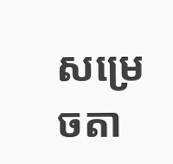សម្រេចតា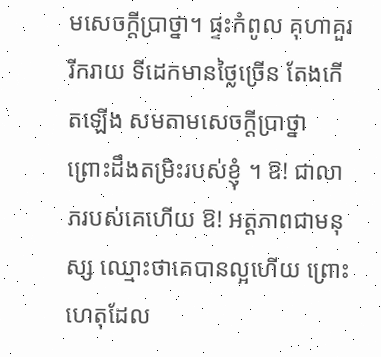មសេចក្តីប្រាថ្នា។ ផ្ទះកំពូល គុហាគួររីករាយ ទីដេកមានថ្លៃច្រើន តែងកើតឡើង សមតាមសេចក្តីប្រាថ្នា ព្រោះដឹងតម្រិះរបស់ខ្ញុំ ។ ឱ! ជាលាភរបស់គេហើយ ឱ! អត្តភាពជាមនុស្ស ឈ្មោះថាគេបានល្អហើយ ព្រោះហេតុដែល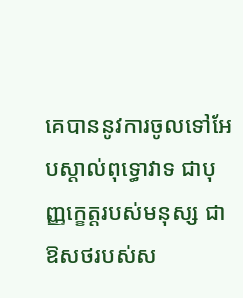គេបាននូវការចូលទៅអែបស្តាល់ពុទ្ធោវាទ ជាបុញ្ញកេ្ខត្តរបស់មនុស្ស ជាឱសថរបស់ស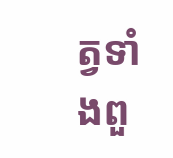ត្វទាំងពួ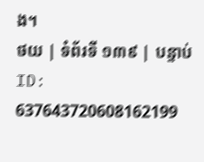ង។
ថយ | ទំព័រទី ១៣៩ | បន្ទាប់
ID: 637643720608162199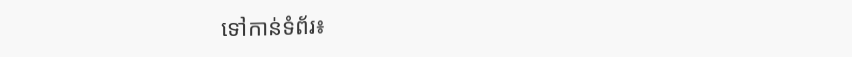ទៅកាន់ទំព័រ៖